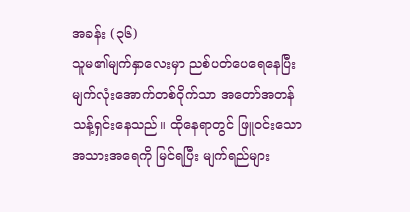အခန်း (၃၆)
သူမ၏မျက်နှာလေးမှာ ညစ်ပတ်ပေရေနေပြီး မျက်လုံးအောက်တစ်ဝိုက်သာ အတော်အတန် သန့်ရှင်းနေသည်။ ထိုနေရာတွင် ဖြူဝင်းသော အသားအရေကို မြင်ရပြီး မျက်ရည်များ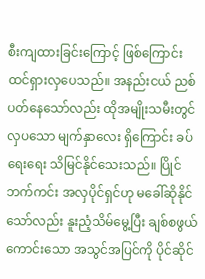စီးကျထားခြင်းကြောင့် ဖြစ်ကြောင်း ထင်ရှားလှပေသည်။ အနည်းငယ် ညစ်ပတ်နေသော်လည်း ထိုအမျိုးသမီးတွင် လှပသော မျက်နှာလေး ရှိကြောင်း ခပ်ရေးရေး သိမြင်နိုင်သေးသည်။ ပြိုင်ဘက်ကင်း အလှပိုင်ရှင်ဟု မခေါ်ဆိုနိုင်သော်လည်း နူးညံ့သိမ်မွေ့ပြီး ချစ်စဖွယ်ကောင်းသော အသွင်အပြင်ကို ပိုင်ဆိုင်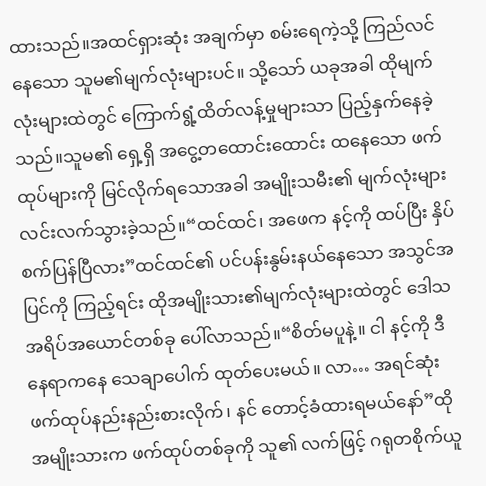ထားသည်။အထင်ရှားဆုံး အချက်မှာ စမ်းရေကဲ့သို့ ကြည်လင်နေသော သူမ၏မျက်လုံးများပင်။ သို့သော် ယခုအခါ ထိုမျက်လုံးများထဲတွင် ကြောက်ရွံ့ထိတ်လန့်မှုများသာ ပြည့်နှက်နေခဲ့သည်။သူမ၏ ရှေ့ရှိ အငွေ့တထောင်းထောင်း ထနေသော ဖက်ထုပ်များကို မြင်လိုက်ရသောအခါ အမျိုးသမီး၏ မျက်လုံးများ လင်းလက်သွားခဲ့သည်။“ထင်ထင်၊ အဖေက နင့်ကို ထပ်ပြီး နှိပ်စက်ပြန်ပြီလား”ထင်ထင်၏ ပင်ပန်းနွမ်းနယ်နေသော အသွင်အပြင်ကို ကြည့်ရင်း ထိုအမျိုးသား၏မျက်လုံးများထဲတွင် ဒေါသအရိပ်အယောင်တစ်ခု ပေါ်လာသည်။“စိတ်မပူနဲ့။ ငါ နင့်ကို ဒီနေရာကနေ သေချာပေါက် ထုတ်ပေးမယ်။ လာ… အရင်ဆုံး ဖက်ထုပ်နည်းနည်းစားလိုက်၊ နင် တောင့်ခံထားရမယ်နော်”ထိုအမျိုးသားက ဖက်ထုပ်တစ်ခုကို သူ၏ လက်ဖြင့် ဂရုတစိုက်ယူ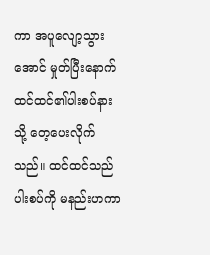ကာ အပူလျော့သွားအောင် မှုတ်ပြီးနောက် ထင်ထင်၏ပါးစပ်နားသို့ တေ့ပေးလိုက်သည်။ ထင်ထင်သည် ပါးစပ်ကို မနည်းဟကာ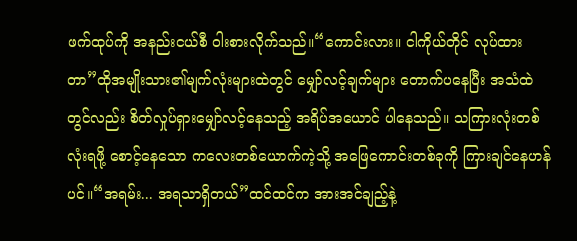ဖက်ထုပ်ကို အနည်းငယ်စီ ဝါးစားလိုက်သည်။“ကောင်းလား။ ငါကိုယ်တိုင် လုပ်ထားတာ”ထိုအမျိုးသား၏မျက်လုံးများထဲတွင် မျှော်လင့်ချက်များ တောက်ပနေပြီး အသံထဲတွင်လည်း စိတ်လှုပ်ရှားမျှော်လင့်နေသည့် အရိပ်အယောင် ပါနေသည်။ သကြားလုံးတစ်လုံးရဖို့ စောင့်နေသော ကလေးတစ်ယောက်ကဲ့သို့ အဖြေကောင်းတစ်ခုကို ကြားချင်နေဟန်ပင်။“အရမ်း... အရသာရှိတယ်”ထင်ထင်က အားအင်ချည့်နဲ့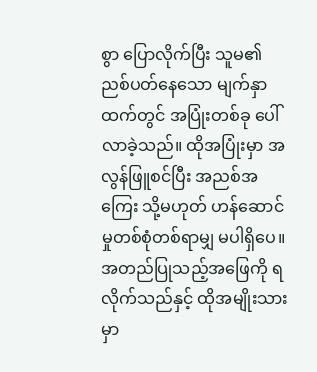စွာ ပြောလိုက်ပြီး သူမ၏ ညစ်ပတ်နေသော မျက်နှာထက်တွင် အပြုံးတစ်ခု ပေါ်လာခဲ့သည်။ ထိုအပြုံးမှာ အလွန်ဖြူစင်ပြီး အညစ်အကြေး သို့မဟုတ် ဟန်ဆောင်မှုတစ်စုံတစ်ရာမျှ မပါရှိပေ။
အတည်ပြုသည့်အဖြေကို ရလိုက်သည်နှင့် ထိုအမျိုးသားမှာ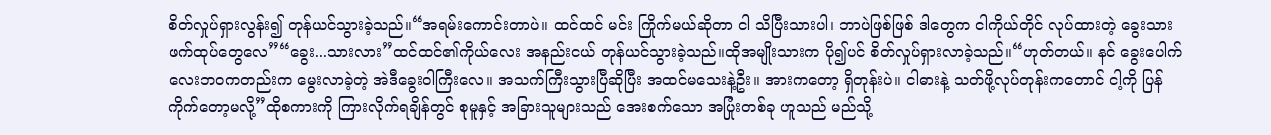စိတ်လှုပ်ရှားလွန်း၍ တုန်ယင်သွားခဲ့သည်။“အရမ်းကောင်းတာပဲ။ ထင်ထင် မင်း ကြိုက်မယ်ဆိုတာ ငါ သိပြီးသားပါ၊ ဘာပဲဖြစ်ဖြစ် ဒါတွေက ငါကိုယ်တိုင် လုပ်ထားတဲ့ ခွေးသား ဖက်ထုပ်တွေလေ”“ခွေး...သားလား”ထင်ထင်၏ကိုယ်လေး အနည်းငယ် တုန်ယင်သွားခဲ့သည်။ထိုအမျိုးသားက ပို၍ပင် စိတ်လှုပ်ရှားလာခဲ့သည်။“ဟုတ်တယ်။ နင် ခွေးပေါက်လေးဘဝကတည်းက မွေးလာခဲ့တဲ့ အဲဒီခွေးဝါကြီးလေ။ အသက်ကြီးသွားပြီဆိုပြီး အထင်မသေးနဲ့ဦး။ အားကတော့ ရှိတုန်းပဲ။ ငါဓားနဲ့ သတ်ဖို့လုပ်တုန်းကတောင် ငါ့ကို ပြန်ကိုက်တော့မလို့”ထိုစကားကို ကြားလိုက်ရချိန်တွင် စုမူနှင့် အခြားသူများသည် အေးစက်သော အပြုံးတစ်ခု ဟူသည် မည်သို့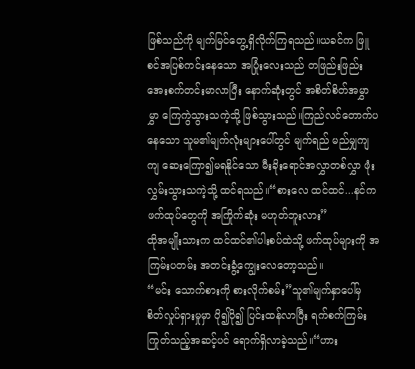ဖြစ်သည်ကို မျက်မြင်တွေ့ရှိလိုက်ကြရသည်။ယခင်က ဖြူစင်အပြစ်ကင်းနေသော အပြုံးလေးသည် တဖြည်းဖြည်း အေးစက်တင်းမာလာပြီး နောက်ဆုံးတွင် အစိတ်စိတ်အမွှာမွှာ ကြေကွဲသွားသကဲ့သို့ ဖြစ်သွားသည်။ကြည်လင်တောက်ပနေသော သူမ၏မျက်လုံးများပေါ်တွင် မျက်ရည် မည်မျှကျကျ ဆေးကြော၍မရနိုင်သော မီးခိုးရောင်အလွှာတစ်လွှာ ဖုံးလွှမ်းသွားသကဲ့သို့ ထင်ရသည်။“စားလေ ထင်ထင်...နင်က ဖက်ထုပ်တွေကို အကြိုက်ဆုံး မဟုတ်ဘူးလား”
ထိုအမျိုးသားက ထင်ထင်၏ပါးစပ်ထဲသို့ ဖက်ထုပ်များကို အကြမ်းပတမ်း အတင်းခွံ့ကျွေးလေတော့သည်။
“မင်း သောက်စားကို စားလိုက်စမ်း”သူ၏မျက်နှာပေါ်မှ စိတ်လှုပ်ရှားမှုမှာ ပို၍ပို၍ ပြင်းထန်လာပြီး ရက်စက်ကြမ်းကြုတ်သည့်အဆင့်ပင် ရောက်ရှိလာခဲ့သည်။“ဟား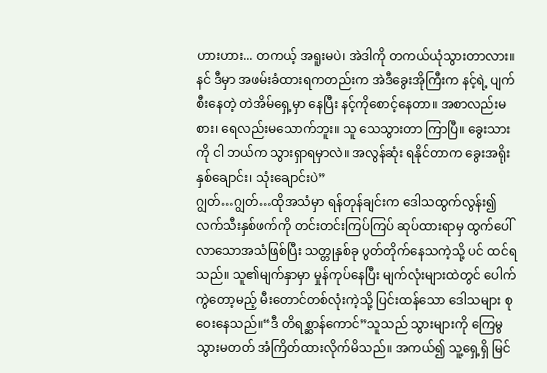ဟားဟား... တကယ့် အရူးမပဲ၊ အဲဒါကို တကယ်ယုံသွားတာလား။ နင် ဒီမှာ အဖမ်းခံထားရကတည်းက အဲဒီခွေးအိုကြီးက နင့်ရဲ့ ပျက်စီးနေတဲ့ တဲအိမ်ရှေ့မှာ နေပြီး နင့်ကိုစောင့်နေတာ။ အစာလည်းမစား၊ ရေလည်းမသောက်ဘူး။ သူ သေသွားတာ ကြာပြီ။ ခွေးသားကို ငါ ဘယ်က သွားရှာရမှာလဲ။ အလွန်ဆုံး ရနိုင်တာက ခွေးအရိုး နှစ်ချောင်း၊ သုံးချောင်းပဲ”
ဂျွတ်…ဂျွတ်…ထိုအသံမှာ ရန်တုန်ချင်းက ဒေါသထွက်လွန်း၍ လက်သီးနှစ်ဖက်ကို တင်းတင်းကြပ်ကြပ် ဆုပ်ထားရာမှ ထွက်ပေါ်လာသောအသံဖြစ်ပြီး သတ္တုနှစ်ခု ပွတ်တိုက်နေသကဲ့သို့ ပင် ထင်ရသည်။ သူ၏မျက်နှာမှာ မှုန်ကုပ်နေပြီး မျက်လုံးများထဲတွင် ပေါက်ကွဲတော့မည့် မီးတောင်တစ်လုံးကဲ့သို့ ပြင်းထန်သော ဒေါသများ စုဝေးနေသည်။“ဒီ တိရစ္ဆာန်ကောင်”သူသည် သွားများကို ကြေမွသွားမတတ် အံကြိတ်ထားလိုက်မိသည်။ အကယ်၍ သူ့ရှေ့ရှိ မြင်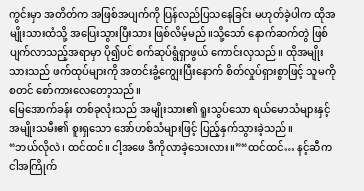ကွင်းမှာ အတိတ်က အဖြစ်အပျက်ကို ပြန်လည်ပြသနေခြင်း မဟုတ်ခဲ့ပါက ထိုအမျိုးသားထံသို့ အပြေးသွားပြီးသား ဖြစ်လိမ့်မည်။သို့သော် နောက်ဆက်တွဲ ဖြစ်ပျက်လာသည့်အရာမှာ ပို၍ပင် စက်ဆုပ်ရွံရှာဖွယ် ကောင်းလှသည်။ ထိုအမျိုးသားသည် ဖက်ထုပ်များကို အတင်းခွံ့ကျွေးပြီးနောက် စိတ်လှုပ်ရှားစွာဖြင့် သူမကို စတင် စော်ကားလေတော့သည်။
မြေအောက်ခန်း တစ်ခုလုံးသည် အမျိုးသား၏ ရူးသွပ်သော ရယ်မောသံများနှင့် အမျိုးသမီး၏ စူးရှသော အော်ဟစ်သံများဖြင့် ပြည့်နှက်သွားခဲ့သည်။
“ဘယ်လိုလဲ၊ ထင်ထင်။ ငါ့အဖေ ဒီကိုလာခဲ့သေးလား။”“ထင်ထင်… နင့်ဆီက ငါအကြိုက်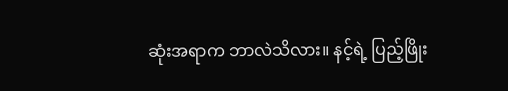ဆုံးအရာက ဘာလဲသိလား။ နင့်ရဲ့ ပြည့်ဖြိုး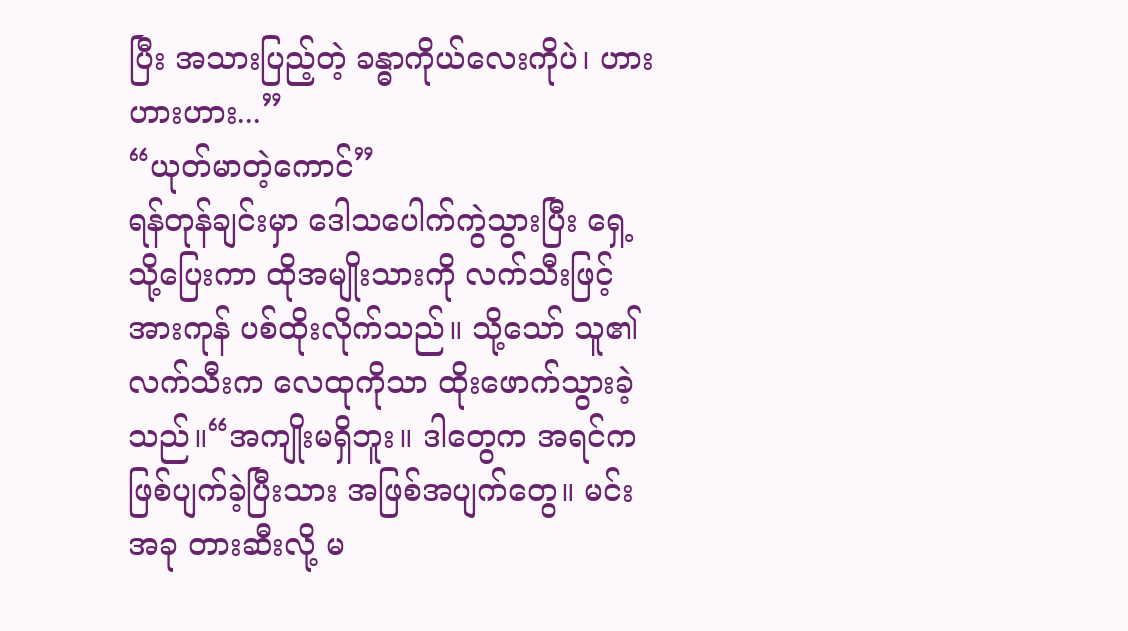ပြီး အသားပြည့်တဲ့ ခန္ဓာကိုယ်လေးကိုပဲ၊ ဟားဟားဟား...”
“ယုတ်မာတဲ့ကောင်”
ရန်တုန်ချင်းမှာ ဒေါသပေါက်ကွဲသွားပြီး ရှေ့သို့ပြေးကာ ထိုအမျိုးသားကို လက်သီးဖြင့် အားကုန် ပစ်ထိုးလိုက်သည်။ သို့သော် သူ၏လက်သီးက လေထုကိုသာ ထိုးဖောက်သွားခဲ့သည်။“အကျိုးမရှိဘူး။ ဒါတွေက အရင်က ဖြစ်ပျက်ခဲ့ပြီးသား အဖြစ်အပျက်တွေ။ မင်း အခု တားဆီးလို့ မ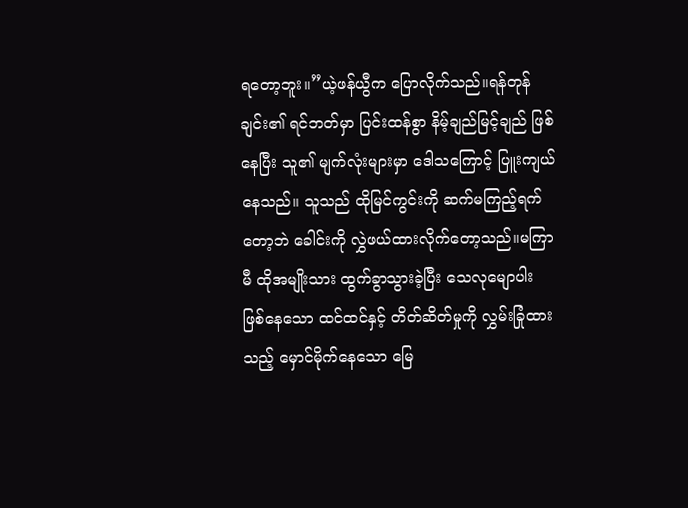ရတော့ဘူး။”ယဲ့ဖန်ယွီက ပြောလိုက်သည်။ရန်တုန်ချင်း၏ ရင်ဘတ်မှာ ပြင်းထန်စွာ နိမ့်ချည်မြင့်ချည် ဖြစ်နေပြီး သူ၏ မျက်လုံးများမှာ ဒေါသကြောင့် ပြူးကျယ်နေသည်။ သူသည် ထိုမြင်ကွင်းကို ဆက်မကြည့်ရက်တော့ဘဲ ခေါင်းကို လွှဲဖယ်ထားလိုက်တော့သည်။မကြာမီ ထိုအမျိုးသား ထွက်ခွာသွားခဲ့ပြီး သေလုမျောပါး ဖြစ်နေသော ထင်ထင်နှင့် တိတ်ဆိတ်မှုကို လွှမ်းခြုံထားသည့် မှောင်မိုက်နေသော မြေ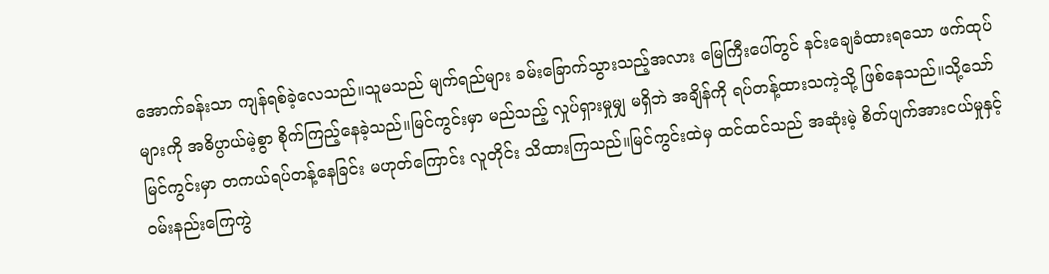အောက်ခန်းသာ ကျန်ရစ်ခဲ့လေသည်။သူမသည် မျက်ရည်များ ခမ်းခြောက်သွားသည့်အလား မြေကြီးပေါ်တွင် နင်းချေခံထားရသော ဖက်ထုပ်များကို အဓိပ္ပာယ်မဲ့စွာ စိုက်ကြည့်နေခဲ့သည်။မြင်ကွင်းမှာ မည်သည့် လှုပ်ရှားမှုမျှ မရှိဘဲ အချိန်ကို ရပ်တန့်ထားသကဲ့သို့ ဖြစ်နေသည်။သို့သော် မြင်ကွင်းမှာ တကယ်ရပ်တန့်နေခြင်း မဟုတ်ကြောင်း လူတိုင်း သိထားကြသည်။မြင်ကွင်းထဲမှ ထင်ထင်သည် အဆုံးမဲ့ စိတ်ပျက်အားငယ်မှုနှင့် ဝမ်းနည်းကြေကွဲ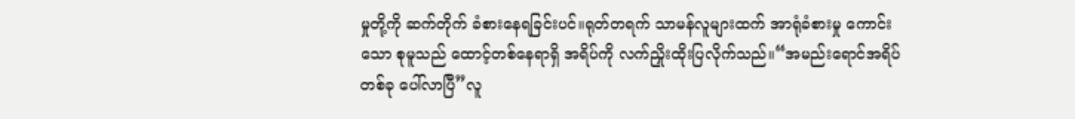မှုတို့ကို ဆက်တိုက် ခံစားနေရခြင်းပင်။ရုတ်တရက် သာမန်လူများထက် အာရုံခံစားမှု ကောင်းသော စုမူသည် ထောင့်တစ်နေရာရှိ အရိပ်ကို လက်ညှိုးထိုးပြလိုက်သည်။“အမည်းရောင်အရိပ်တစ်ခု ပေါ်လာပြီ”လူ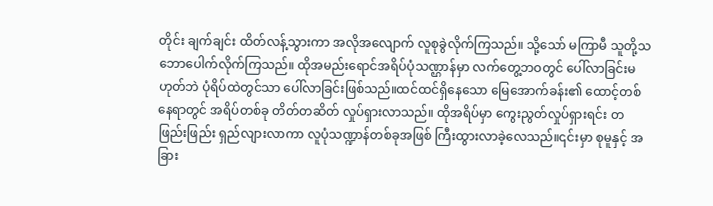တိုင်း ချက်ချင်း ထိတ်လန့်သွားကာ အလိုအလျောက် လူစုခွဲလိုက်ကြသည်။ သို့သော် မကြာမီ သူတို့သဘောပေါက်လိုက်ကြသည်။ ထိုအမည်းရောင်အရိပ်ပုံသဏ္ဌာန်မှာ လက်တွေ့ဘဝတွင် ပေါ်လာခြင်းမဟုတ်ဘဲ ပုံရိပ်ထဲတွင်သာ ပေါ်လာခြင်းဖြစ်သည်။ထင်ထင်ရှိနေသော မြေအောက်ခန်း၏ ထောင့်တစ်နေရာတွင် အရိပ်တစ်ခု တိတ်တဆိတ် လှုပ်ရှားလာသည်။ ထိုအရိပ်မှာ ကွေးညွတ်လှုပ်ရှားရင်း တဖြည်းဖြည်း ရှည်လျားလာကာ လူပုံသဏ္ဍာန်တစ်ခုအဖြစ် ကြီးထွားလာခဲ့လေသည်။၎င်းမှာ စုမူနှင့် အခြား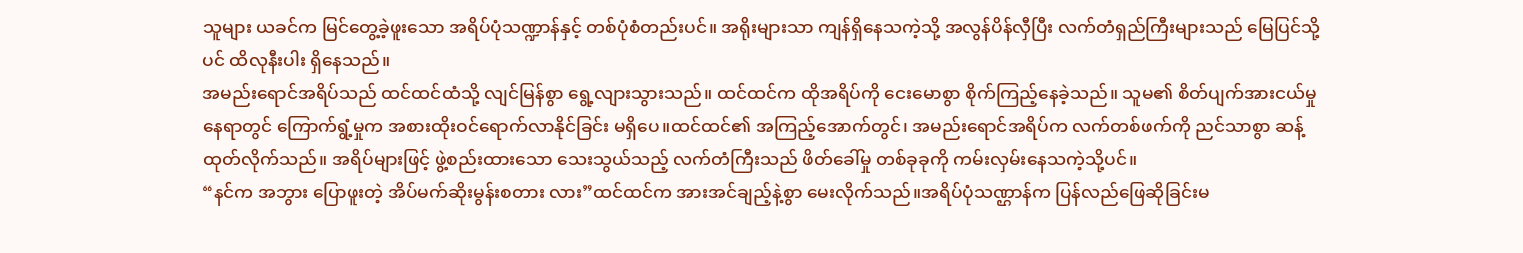သူများ ယခင်က မြင်တွေ့ခဲ့ဖူးသော အရိပ်ပုံသဏ္ဍာန်နှင့် တစ်ပုံစံတည်းပင်။ အရိုးများသာ ကျန်ရှိနေသကဲ့သို့ အလွန်ပိန်လှီပြီး လက်တံရှည်ကြီးများသည် မြေပြင်သို့ပင် ထိလုနီးပါး ရှိနေသည်။
အမည်းရောင်အရိပ်သည် ထင်ထင်ထံသို့ လျင်မြန်စွာ ရွေ့လျားသွားသည်။ ထင်ထင်က ထိုအရိပ်ကို ငေးမောစွာ စိုက်ကြည့်နေခဲ့သည်။ သူမ၏ စိတ်ပျက်အားငယ်မှုနေရာတွင် ကြောက်ရွံ့မှုက အစားထိုးဝင်ရောက်လာနိုင်ခြင်း မရှိပေ။ထင်ထင်၏ အကြည့်အောက်တွင်၊ အမည်းရောင်အရိပ်က လက်တစ်ဖက်ကို ညင်သာစွာ ဆန့်ထုတ်လိုက်သည်။ အရိပ်များဖြင့် ဖွဲ့စည်းထားသော သေးသွယ်သည့် လက်တံကြီးသည် ဖိတ်ခေါ်မှု တစ်ခုခုကို ကမ်းလှမ်းနေသကဲ့သို့ပင်။
“နင်က အဘွား ပြောဖူးတဲ့ အိပ်မက်ဆိုးမွန်းစတား လား”ထင်ထင်က အားအင်ချည့်နဲ့စွာ မေးလိုက်သည်။အရိပ်ပုံသဏ္ဌာန်က ပြန်လည်ဖြေဆိုခြင်းမ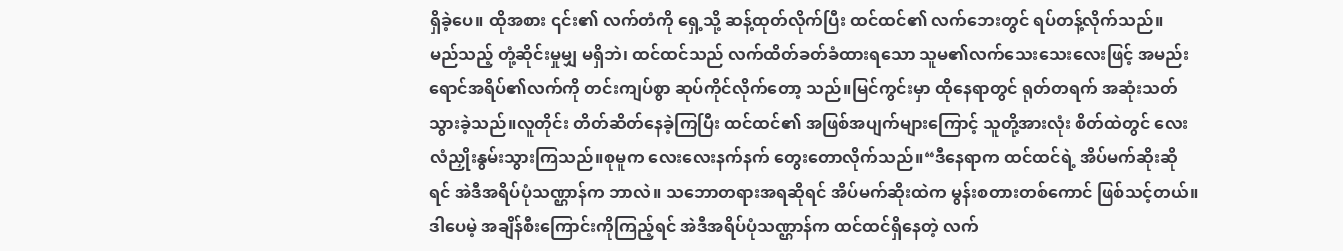ရှိခဲ့ပေ။ ထိုအစား ၎င်း၏ လက်တံကို ရှေ့သို့ ဆန့်ထုတ်လိုက်ပြီး ထင်ထင်၏ လက်ဘေးတွင် ရပ်တန့်လိုက်သည်။
မည်သည့် တုံ့ဆိုင်းမှုမျှ မရှိဘဲ၊ ထင်ထင်သည် လက်ထိတ်ခတ်ခံထားရသော သူမ၏လက်သေးသေးလေးဖြင့် အမည်းရောင်အရိပ်၏လက်ကို တင်းကျပ်စွာ ဆုပ်ကိုင်လိုက်တော့ သည်။မြင်ကွင်းမှာ ထိုနေရာတွင် ရုတ်တရက် အဆုံးသတ်သွားခဲ့သည်။လူတိုင်း တိတ်ဆိတ်နေခဲ့ကြပြီး ထင်ထင်၏ အဖြစ်အပျက်များကြောင့် သူတို့အားလုံး စိတ်ထဲတွင် လေးလံညှိုးနွမ်းသွားကြသည်။စုမူက လေးလေးနက်နက် တွေးတောလိုက်သည်။“ဒီနေရာက ထင်ထင်ရဲ့ အိပ်မက်ဆိုးဆိုရင် အဲဒီအရိပ်ပုံသဏ္ဌာန်က ဘာလဲ။ သဘောတရားအရဆိုရင် အိပ်မက်ဆိုးထဲက မွန်းစတားတစ်ကောင် ဖြစ်သင့်တယ်။ ဒါပေမဲ့ အချိန်စီးကြောင်းကိုကြည့်ရင် အဲဒီအရိပ်ပုံသဏ္ဌာန်က ထင်ထင်ရှိနေတဲ့ လက်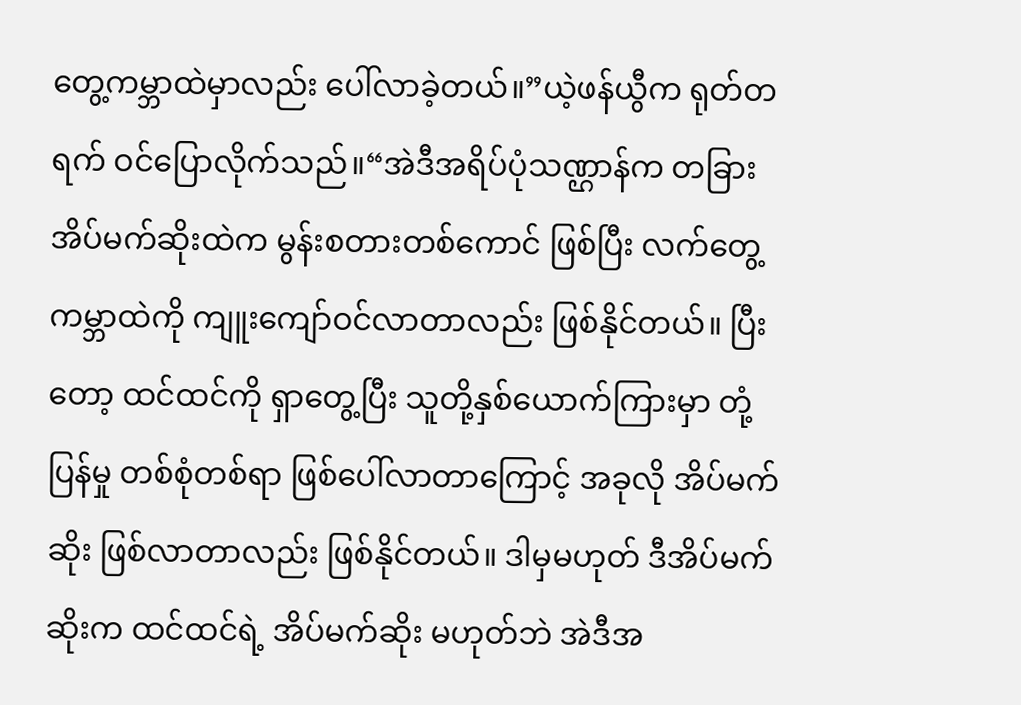တွေ့ကမ္ဘာထဲမှာလည်း ပေါ်လာခဲ့တယ်။”ယဲ့ဖန်ယွီက ရုတ်တရက် ဝင်ပြောလိုက်သည်။“အဲဒီအရိပ်ပုံသဏ္ဌာန်က တခြားအိပ်မက်ဆိုးထဲက မွန်းစတားတစ်ကောင် ဖြစ်ပြီး လက်တွေ့ကမ္ဘာထဲကို ကျူးကျော်ဝင်လာတာလည်း ဖြစ်နိုင်တယ်။ ပြီးတော့ ထင်ထင်ကို ရှာတွေ့ပြီး သူတို့နှစ်ယောက်ကြားမှာ တုံ့ပြန်မှု တစ်စုံတစ်ရာ ဖြစ်ပေါ်လာတာကြောင့် အခုလို အိပ်မက်ဆိုး ဖြစ်လာတာလည်း ဖြစ်နိုင်တယ်။ ဒါမှမဟုတ် ဒီအိပ်မက်ဆိုးက ထင်ထင်ရဲ့ အိပ်မက်ဆိုး မဟုတ်ဘဲ အဲဒီအ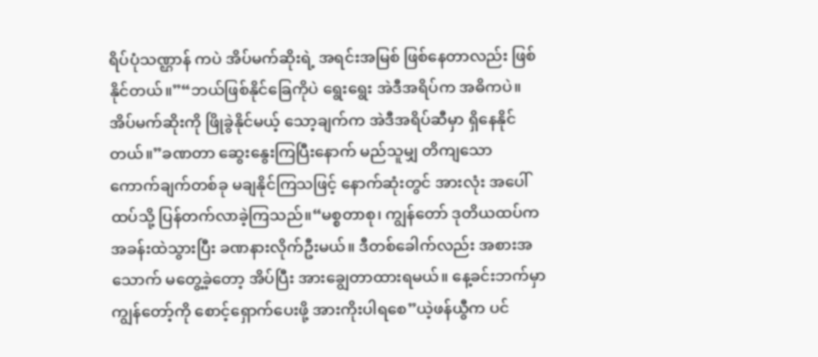ရိပ်ပုံသဏ္ဌာန် ကပဲ အိပ်မက်ဆိုးရဲ့ အရင်းအမြစ် ဖြစ်နေတာလည်း ဖြစ်နိုင်တယ်။”“ဘယ်ဖြစ်နိုင်ခြေကိုပဲ ရွေးရွေး အဲဒီအရိပ်က အဓိကပဲ။ အိပ်မက်ဆိုးကို ဖြိုခွဲနိုင်မယ့် သော့ချက်က အဲဒီအရိပ်ဆီမှာ ရှိနေနိုင်တယ်။”ခဏတာ ဆွေးနွေးကြပြီးနောက် မည်သူမျှ တိကျသော ကောက်ချက်တစ်ခု မချနိုင်ကြသဖြင့် နောက်ဆုံးတွင် အားလုံး အပေါ်ထပ်သို့ ပြန်တက်လာခဲ့ကြသည်။“မစ္စတာစု၊ ကျွန်တော် ဒုတိယထပ်က အခန်းထဲသွားပြီး ခဏနားလိုက်ဦးမယ်။ ဒီတစ်ခေါက်လည်း အစားအသောက် မတွေ့ခဲ့တော့ အိပ်ပြီး အားချွေတာထားရမယ်။ နေ့ခင်းဘက်မှာ ကျွန်တော့်ကို စောင့်ရှောက်ပေးဖို့ အားကိုးပါရစေ”ယဲ့ဖန်ယွီက ပင်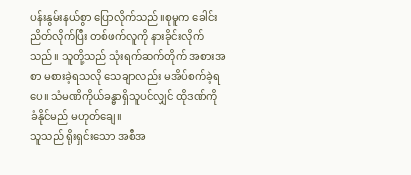ပန်းနွမ်းနယ်စွာ ပြောလိုက်သည်။စုမူက ခေါင်းညိတ်လိုက်ပြီး တစ်ဖက်လူကို နားခိုင်းလိုက်သည်။ သူတို့သည် သုံးရက်ဆက်တိုက် အစားအစာ မစားခဲ့ရသလို သေချာလည်း မအိပ်စက်ခဲ့ရပေ။ သံမဏိကိုယ်ခန္ဓာရှိသူပင်လျှင် ထိုဒဏ်ကို ခံနိုင်မည် မဟုတ်ချေ။
သူသည် ရိုးရှင်းသော အစီအ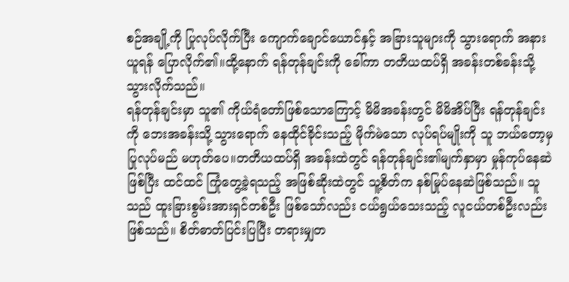စဉ်အချို့ကို ပြုလုပ်လိုက်ပြီး ကျောက်ချောင်ယောင်နှင့် အခြားသူများကို သွားရောက် အနားယူရန် ပြောလိုက်၏။ထို့နောက် ရန်တုန်ချင်းကို ခေါ်ကာ တတိယထပ်ရှိ အခန်းတစ်ခန်းသို့ သွားလိုက်သည်။
ရန်တုန်ချင်းမှာ သူ၏ ကိုယ်ရံတော်ဖြစ်သောကြောင့် မိမိအခန်းတွင် မိမိအိပ်ပြီး ရန်တုန်ချင်းကို ဘေးအခန်းသို့ သွားရောက် နေထိုင်ခိုင်းသည့် မိုက်မဲသော လုပ်ရပ်မျိုးကို သူ ဘယ်တော့မှ ပြုလုပ်မည် မဟုတ်ပေ။တတိယထပ်ရှိ အခန်းထဲတွင် ရန်တုန်ချင်း၏မျက်နှာမှာ မှုန်ကုပ်နေဆဲဖြစ်ပြီး ထင်ထင် ကြုံတွေ့ခဲ့ရသည့် အဖြစ်ဆိုးထဲတွင် သူ့စိတ်က နစ်မြုပ်နေဆဲဖြစ်သည်။ သူသည် ထူးခြားစွမ်းအားရှင်တစ်ဦး ဖြစ်သော်လည်း ငယ်ရွယ်သေးသည့် လူငယ်တစ်ဦးလည်း ဖြစ်သည်။ စိတ်ဓာတ်ပြင်းပြပြီး တရားမျှတ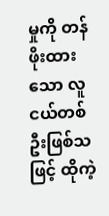မှုကို တန်ဖိုးထားသော လူငယ်တစ်ဦးဖြစ်သဖြင့် ထိုကဲ့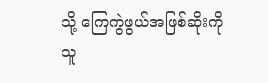သို့ ကြေကွဲဖွယ်အဖြစ်ဆိုးကို သူ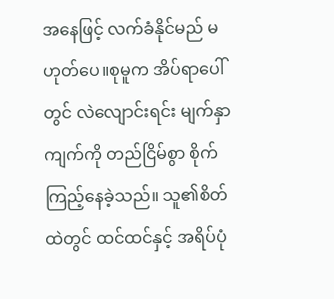အနေဖြင့် လက်ခံနိုင်မည် မဟုတ်ပေ။စုမူက အိပ်ရာပေါ်တွင် လဲလျောင်းရင်း မျက်နှာကျက်ကို တည်ငြိမ်စွာ စိုက်ကြည့်နေခဲ့သည်။ သူ၏စိတ်ထဲတွင် ထင်ထင်နှင့် အရိပ်ပုံ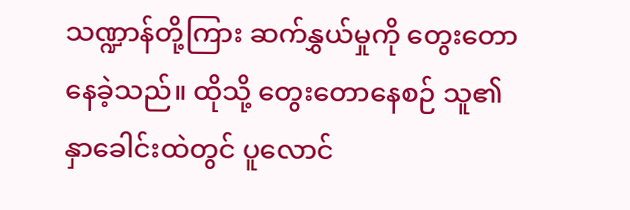သဏ္ဍာန်တို့ကြား ဆက်နွှယ်မှုကို တွေးတောနေခဲ့သည်။ ထိုသို့ တွေးတောနေစဉ် သူ၏ နှာခေါင်းထဲတွင် ပူလောင်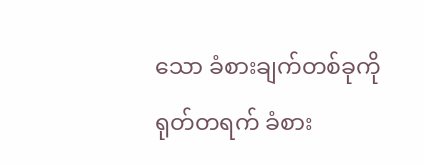သော ခံစားချက်တစ်ခုကို ရုတ်တရက် ခံစား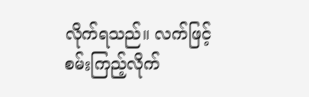လိုက်ရသည်။ လက်ဖြင့် စမ်းကြည့်လိုက်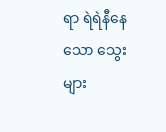ရာ ရဲရဲနီနေသော သွေးများ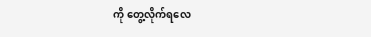ကို တွေ့လိုက်ရလေ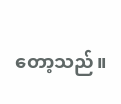တော့သည်။